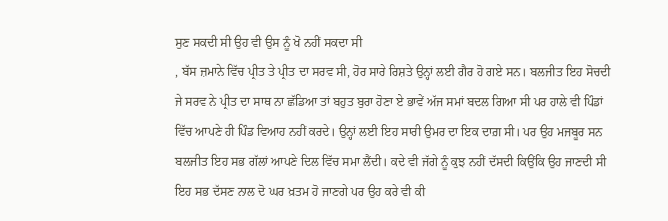ਸੁਣ ਸਕਦੀ ਸੀ ਉਹ ਵੀ ਉਸ ਨੂੰ ਖੋ ਨਹੀਂ ਸਕਦਾ ਸੀ
, ਬੱਸ ਜ਼ਮਾਨੇ ਵਿੱਚ ਪ੍ਰੀਤ ਤੇ ਪ੍ਰੀਤ ਦਾ ਸਰਵ ਸੀ, ਹੋਰ ਸਾਰੇ ਰਿਸ਼ਤੇ ਉਨ੍ਹਾਂ ਲਈ ਗੈਰ ਹੋ ਗਏ ਸਨ। ਬਲਜੀਤ ਇਹ ਸੋਚਦੀ ਜੇ ਸਰਵ ਨੇ ਪ੍ਰੀਤ ਦਾ ਸਾਥ ਨਾ ਛੱਡਿਆ ਤਾਂ ਬਹੁਤ ਬੁਰਾ ਹੋਣਾ ਏ ਭਾਵੇਂ ਅੱਜ ਸਮਾਂ ਬਦਲ ਗਿਆ ਸੀ ਪਰ ਹਾਲੇ ਵੀ ਪਿੰਡਾਂ ਵਿੱਚ ਆਪਣੇ ਹੀ ਪਿੰਡ ਵਿਆਹ ਨਹੀਂ ਕਰਦੇ। ਉਨ੍ਹਾਂ ਲਈ ਇਹ ਸਾਰੀ ਉਮਰ ਦਾ ਇਕ ਦਾਗ਼ ਸੀ। ਪਰ ਉਹ ਮਜਬੂਰ ਸਨ ਬਲਜੀਤ ਇਹ ਸਭ ਗੱਲਾਂ ਆਪਣੇ ਦਿਲ ਵਿੱਚ ਸਮਾ ਲੈਂਦੀ। ਕਦੇ ਵੀ ਜੱਗੇ ਨੂੰ ਕੁਝ ਨਹੀਂ ਦੱਸਦੀ ਕਿਉਂਕਿ ਉਹ ਜਾਣਦੀ ਸੀ ਇਹ ਸਭ ਦੱਸਣ ਨਾਲ ਦੋ ਘਰ ਖ਼ਤਮ ਹੋ ਜਾਣਗੇ ਪਰ ਉਹ ਕਰੇ ਵੀ ਕੀ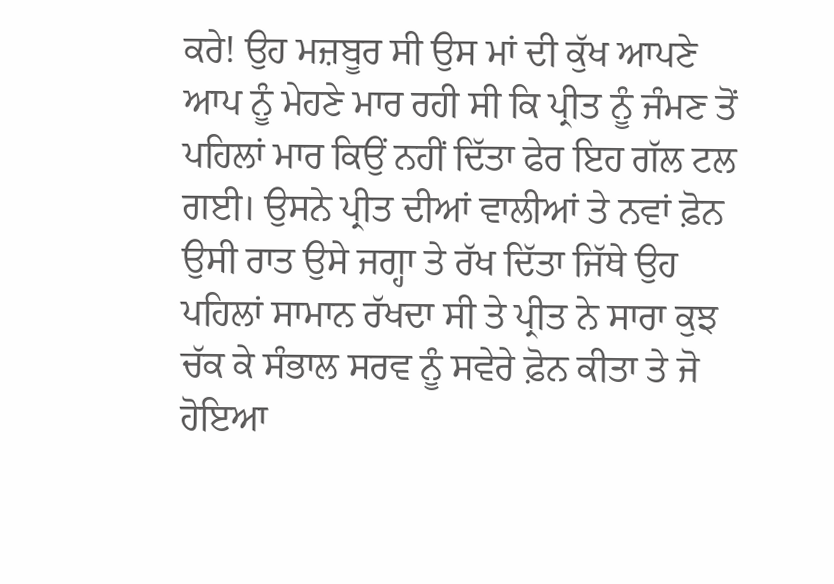ਕਰੇ! ਉਹ ਮਜ਼ਬੂਰ ਸੀ ਉਸ ਮਾਂ ਦੀ ਕੁੱਖ ਆਪਣੇ ਆਪ ਨੂੰ ਮੇਹਣੇ ਮਾਰ ਰਹੀ ਸੀ ਕਿ ਪ੍ਰੀਤ ਨੂੰ ਜੰਮਣ ਤੋਂ ਪਹਿਲਾਂ ਮਾਰ ਕਿਉਂ ਨਹੀਂ ਦਿੱਤਾ ਫੇਰ ਇਹ ਗੱਲ ਟਲ ਗਈ। ਉਸਨੇ ਪ੍ਰੀਤ ਦੀਆਂ ਵਾਲੀਆਂ ਤੇ ਨਵਾਂ ਫ਼ੋਨ ਉਸੀ ਰਾਤ ਉਸੇ ਜਗ੍ਹਾ ਤੇ ਰੱਖ ਦਿੱਤਾ ਜਿੱਥੇ ਉਹ ਪਹਿਲਾਂ ਸਾਮਾਨ ਰੱਖਦਾ ਸੀ ਤੇ ਪ੍ਰੀਤ ਨੇ ਸਾਰਾ ਕੁਝ ਚੱਕ ਕੇ ਸੰਭਾਲ ਸਰਵ ਨੂੰ ਸਵੇਰੇ ਫ਼ੋਨ ਕੀਤਾ ਤੇ ਜੋ ਹੋਇਆ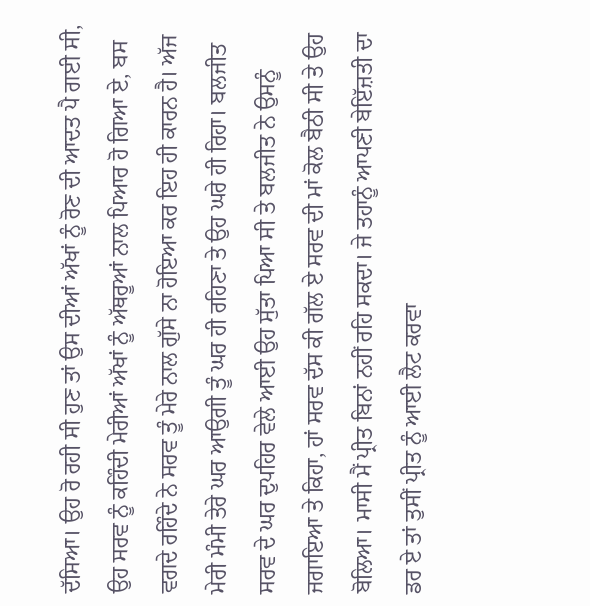ਦੱਸਿਆ। ਉਹ ਰੋ ਰਹੀ ਸੀ ਹੁਣ ਤਾਂ ਉਸ ਦੀਆਂ ਅੱਖਾਂ ਨੂੰ ਰੋਣ ਦੀ ਆਦਤ ਪੈ ਗਈ ਸੀ, ਉਹ ਸਰਵ ਨੂੰ ਕਹਿੰਦੀ ਮੇਰੀਆਂ ਅੱਖਾਂ ਨੂੰ ਅੱਥਰੂਆਂ ਨਾਲ ਪਿਆਰ ਹੋ ਗਿਆ ਏ, ਬਸ ਵਗਦੇ ਰਹਿੰਦੇ ਨੇ ਸਰਵ ਤੂੰ ਮੇਰੇ ਨਾਲ ਗੁੱਸੇ ਨਾ ਹੋਇਆ ਕਰ ਇਹ ਹੀ ਕਾਰਨ ਹੈ। ਅੱਜ ਮੇਰੀ ਮੰਮੀ ਤੇਰੇ ਘਰ ਆਉਗੀ ਤੂੰ ਘਰ ਹੀ ਰਹਿਣਾ ਤੇ ਉਹ ਘਰੇ ਹੀ ਰਿਹਾ। ਬਲਜੀਤ ਸਰਵ ਦੇ ਘਰ ਦੁਪਹਿਰ ਵੇਲੇ ਆਈ ਉਹ ਸੁੱਤਾ ਪਿਆ ਸੀ ਤੇ ਬਲਜੀਤ ਨੇ ਉਸਨੂੰ ਜਗਾਇਆ ਤੇ ਕਿਹਾ, ਹਾਂ ਸਰਵ ਦੱਸ ਕੀ ਗੱਲ ਏ ਸਰਵ ਦੀ ਮਾਂ ਕੋਲ ਬੈਠੀ ਸੀ ਤੇ ਉਹ ਬੋਲਿਆ। ਮਾਸੀ ਮੈਂ ਪ੍ਰੀਤ ਬਿਨਾਂ ਨਹੀਂ ਰਹਿ ਸਕਦਾ। ਜੇ ਤਹਾਨੂੰ ਆਪਣੀ ਬੇਇੱਜ਼ਤੀ ਦਾ ਡਰ ਏ ਤਾਂ ਤੁਸੀਂ ਪ੍ਰੀਤ ਨੂੰ ਆਈ ਲੈਟ ਕਰਵਾ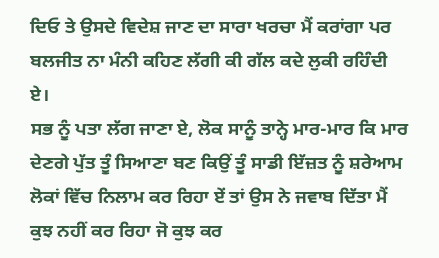ਦਿਓ ਤੇ ਉਸਦੇ ਵਿਦੇਸ਼ ਜਾਣ ਦਾ ਸਾਰਾ ਖਰਚਾ ਮੈਂ ਕਰਾਂਗਾ ਪਰ ਬਲਜੀਤ ਨਾ ਮੰਨੀ ਕਹਿਣ ਲੱਗੀ ਕੀ ਗੱਲ ਕਦੇ ਲੁਕੀ ਰਹਿੰਦੀ ਏ।
ਸਭ ਨੂੰ ਪਤਾ ਲੱਗ ਜਾਣਾ ਏ, ਲੋਕ ਸਾਨੂੰ ਤਾਨ੍ਹੇ ਮਾਰ-ਮਾਰ ਕਿ ਮਾਰ ਦੇਣਗੇ ਪੁੱਤ ਤੂੰ ਸਿਆਣਾ ਬਣ ਕਿਉਂ ਤੂੰ ਸਾਡੀ ਇੱਜ਼ਤ ਨੂੰ ਸ਼ਰੇਆਮ ਲੋਕਾਂ ਵਿੱਚ ਨਿਲਾਮ ਕਰ ਰਿਹਾ ਏਂ ਤਾਂ ਉਸ ਨੇ ਜਵਾਬ ਦਿੱਤਾ ਮੈਂ ਕੁਝ ਨਹੀਂ ਕਰ ਰਿਹਾ ਜੋ ਕੁਝ ਕਰ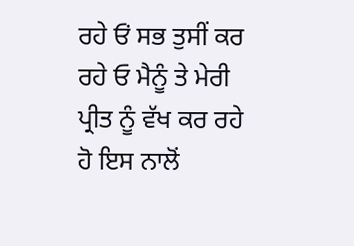ਰਹੇ ਓਂ ਸਭ ਤੁਸੀਂ ਕਰ ਰਹੇ ਓ ਮੈਨੂੰ ਤੇ ਮੇਰੀ ਪ੍ਰੀਤ ਨੂੰ ਵੱਖ ਕਰ ਰਹੇ ਹੋ ਇਸ ਨਾਲੋਂ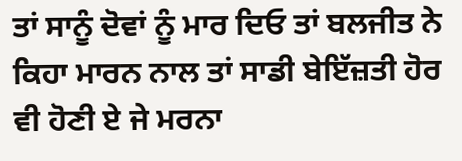ਤਾਂ ਸਾਨੂੰ ਦੋਵਾਂ ਨੂੰ ਮਾਰ ਦਿਓ ਤਾਂ ਬਲਜੀਤ ਨੇ ਕਿਹਾ ਮਾਰਨ ਨਾਲ ਤਾਂ ਸਾਡੀ ਬੇਇੱਜ਼ਤੀ ਹੋਰ ਵੀ ਹੋਣੀ ਏ ਜੇ ਮਰਨਾ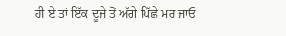ਹੀ ਏ ਤਾਂ ਇੱਕ ਦੂਜੇ ਤੋਂ ਅੱਗੇ ਪਿੱਛੇ ਮਰ ਜਾਓ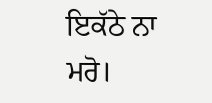ਇਕੱਠੇ ਨਾ ਮਰੋ।